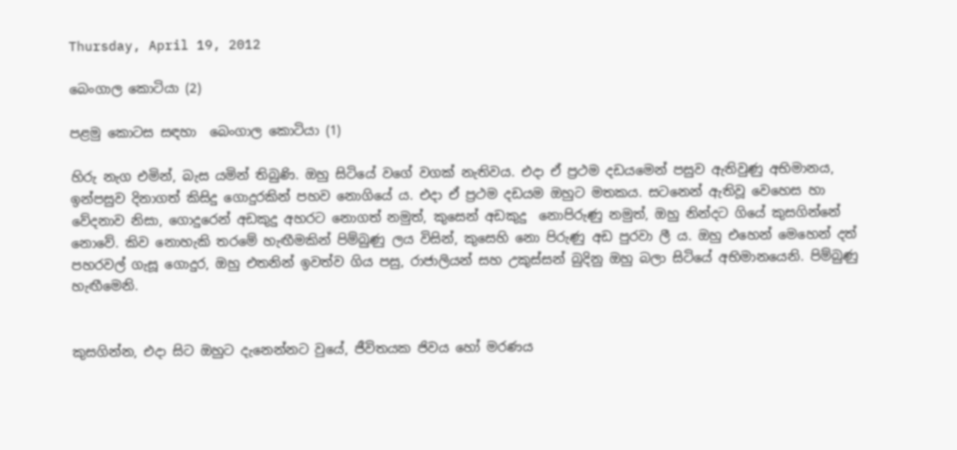Thursday, April 19, 2012

බෙංගාල කොටියා (2)

පළමු කොටස සඳහා  බෙංගාල කොටියා (1)

හිරු නැග එමින්, බැස යමින් තිබුණි. ඔහු සිටියේ වගේ වගක් නැතිවය. එදා ඒ ප්‍රථම දඩයමෙන් පසුව ඇතිවුණු අභිමානය, ඉන්පසුව දිනාගත් කිසිදු ගොදුරකින් පහව නොගියේ ය. එදා ඒ ප්‍රථම දඩයම ඔහුට මතකය. සටනෙන් ඇතිවූ වෙහෙස හා වේදනාව නිසා, ගොදුරෙන් අඩකුදු අහරට නොගත් නමුත්, කුසෙන් අඩකුදු  නොපිරුණු නමුත්, ඔහු නින්දට ගියේ කුසගින්නේ නොවේ. කිව නොහැකි තරමේ හැඟීමකින් පිම්බුණු ලය විසින්, කුසෙහි නො පිරුණු අඩ පුරවා ලී ය. ඔහු එහෙන් මෙහෙන් දත් පහරවල් ගැසූ ගොදුර, ඔහු එතනින් ඉවත්ව ගිය පසු, රාජාලියන් සහ උකුස්සන් බුදිනු ඔහු බලා සිටියේ අභිමානයෙනි. පිම්බුණු
හැඟීමෙනි.


කුසගින්න, එදා සිට ඔහුට දැනෙන්නට වුයේ, ජීවිතයක ජිවය හෝ මරණය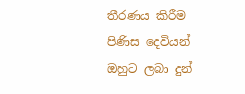තීරණය කිරීම පිණිස දෙවියන් ඔහුට ලබා දුන්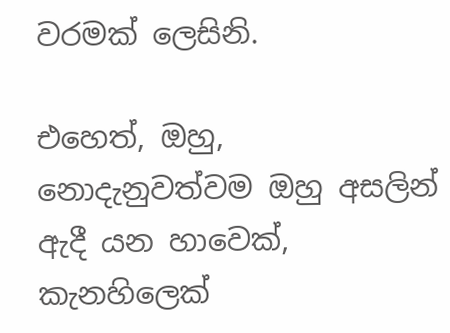වරමක් ලෙසිනි.

එහෙත්, ඔහු, නොදැනුවත්වම ඔහු අසලින් ඇදී යන හාවෙක්, කැනහිලෙක්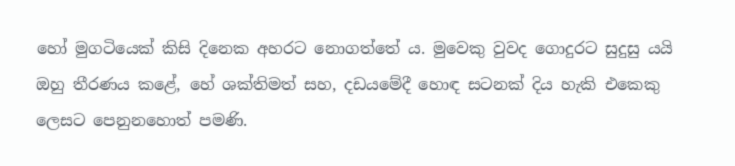හෝ මුගටියෙක් කිසි දිනෙක අහරට නොගත්තේ ය. මුවෙකු වුවද ගොදුරට සුදුසු යයි ඔහු තීරණය කළේ, හේ ශක්තිමත් සහ, දඩයමේදී හොඳ සටනක් දිය හැකි එකෙකු ලෙසට පෙනුනහොත් පමණි.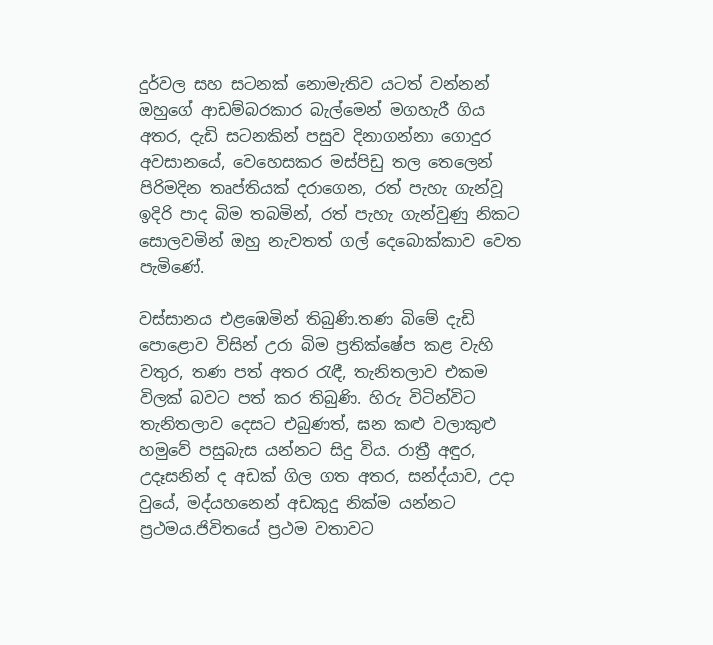දුර්වල සහ සටනක් නොමැතිව යටත් වන්නන් ඔහුගේ ආඩම්බරකාර බැල්මෙන් මගහැරී ගිය අතර, දැඩි සටනකින් පසුව දිනාගන්නා ගොදුර අවසානයේ, වෙහෙසකර මස්පිඩු තල තෙලෙන් පිරිමදින තෘප්තියක් දරාගෙන, රත් පැහැ ගැන්වූ ඉදිරි පාද බිම තබමින්, රත් පැහැ ගැන්වුණු නිකට සොලවමින් ඔහු නැවතත් ගල් දෙබොක්කාව වෙත පැමිණේ.

වස්සානය එළඹෙමින් තිබුණි.තණ බිමේ දැඩි පොළොව විසින් උරා බිම ප්‍රතික්ෂේප කළ වැහි වතුර, තණ පත් අතර රැඳී, තැනිතලාව එකම විලක් බවට පත් කර තිබුණි. හිරු විටින්විට තැනිතලාව දෙසට එබුණත්, ඝන කළු වලාකුළු හමුවේ පසුබැස යන්නට සිදු විය. රාත්‍රී අඳුර, උදෑසනින් ද අඩක් ගිල ගත අතර, සන්ද්යාව, උදා වුයේ, මද්යහනෙන් අඩකුදු නික්ම යන්නට ප්‍රථමය.ජිවිතයේ ප්‍රථම වතාවට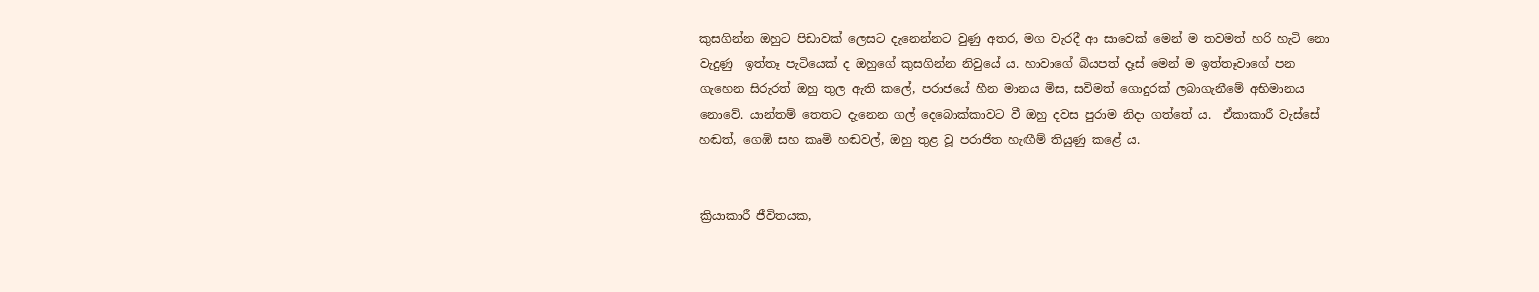කුසගින්න ඔහුට පිඩාවක් ලෙසට දැනෙන්නට වුණු අතර, මග වැරදී ආ සාවෙක් මෙන් ම තවමත් හරි හැටි නො වැදුණු  ඉත්තෑ පැටියෙක් ද ඔහුගේ කුසගින්න නිවුයේ ය. හාවාගේ බියපත් දෑස් මෙන් ම ඉත්තෑවාගේ පන ගැහෙන සිරුරත් ඔහු තුල ඇති කලේ, පරාජයේ හීන මානය මිස, සවිමත් ගොදුරක් ලබාගැනීමේ අභිමානය නොවේ. යාන්තම් තෙතට දැනෙන ගල් දෙබොක්කාවට වී ඔහු දවස පුරාම නිදා ගත්තේ ය.  ඒකාකාරී වැස්සේ හඬත්, ගෙඹි සහ කෘමි හඬවල්, ඔහු තුළ වූ පරාජිත හැඟීම් තියුණු කළේ ය.


ක්‍රියාකාරී ජීවිතයක,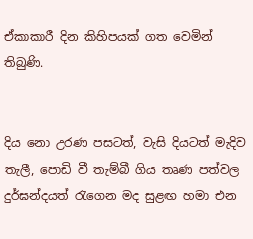ඒකාකාරී දින කිහිපයක් ගත වෙමින් තිබුණි.


දිය නො උරණ පසටත්, වැසි දියටත් මැදිව තැලී, පොඩි වී තැම්බී ගිය තෘණ පත්වල දුර්ඝන්දයත් රැගෙන මද සුළඟ හමා එන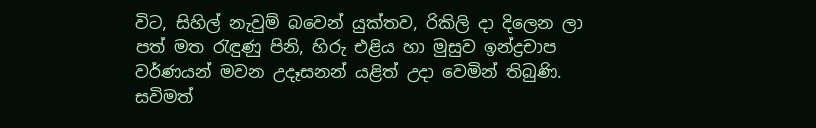විට, සිහිල් නැවුම් බවෙන් යුක්තව, රිකිලි දා දිලෙන ලා පත් මත රැඳුණු පිනි, හිරු එළිය හා මුසුව ඉන්ද්‍රචාප වර්ණයන් මවන උදෑසනන් යළිත් උදා වෙමින් තිබුණි. සවිමත්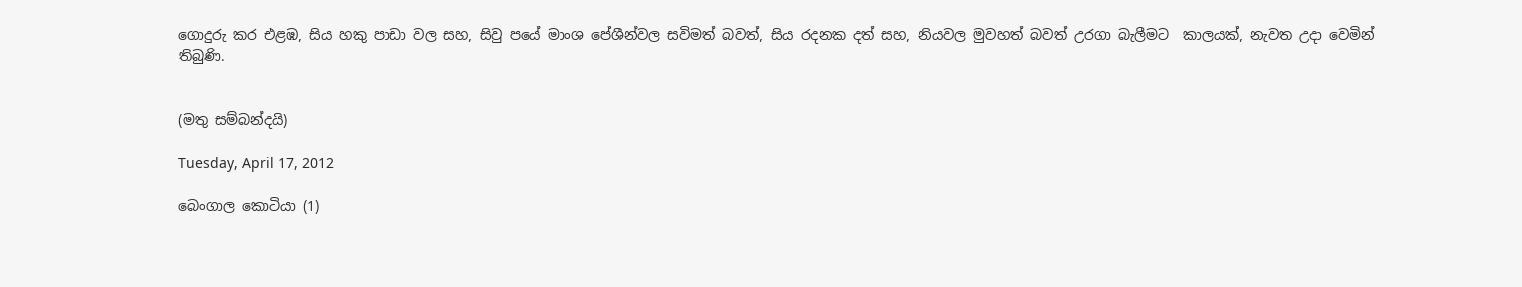ගොදුරු කර එළඹ, සිය හකු පාඩා වල සහ, සිවු පයේ මාංශ පේශීන්වල සවිමත් බවත්, සිය රදනක දත් සහ, නියවල මුවහත් බවත් උරගා බැලීමට  කාලයක්, නැවත උදා වෙමින් තිබුණි.


(මතු සම්බන්දයි)

Tuesday, April 17, 2012

බෙංගාල කොටියා (1)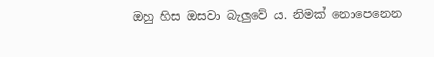ඔහු හිස ඔසවා බැලුවේ ය. නිමක් නොපෙනෙන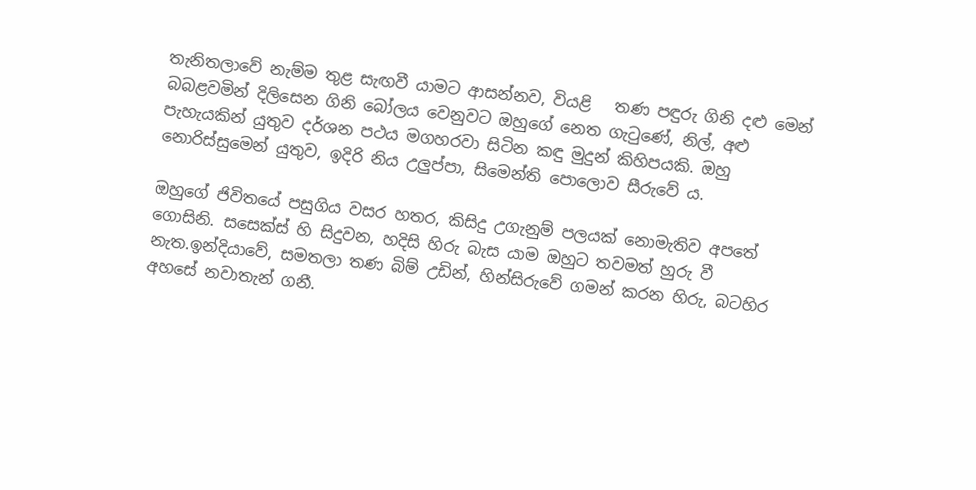තැනිතලාවේ නැම්ම තුළ සැඟවී යාමට ආසන්නව, වියළි   තණ පඳුරු ගිනි දළු මෙන් බබළවමින් දිලිසෙන ගිනි බෝලය වෙනුවට ඔහුගේ නෙත ගැටුණේ, නිල්, අළු පැහැයකින් යුතුව දර්ශන පථය මගහරවා සිටින කඳු මුදුන් කිහිපයකි. ඔහු නොරිස්සුමෙන් යුතුව, ඉදිරි නිය උලුප්පා, සිමෙන්ති පොලොව සීරුවේ ය.

ඔහුගේ ජිවිතයේ පසුගිය වසර හතර, කිසිදු උගැනුම් පලයක් නොමැතිව අපතේ ගොසිනි. සසෙක්ස් හි සිදුවන, හදිසි හිරු බැස යාම ඔහුට තවමත් හුරු වී නැත.ඉන්දියාවේ, සමතලා තණ බිම් උඩින්, හින්සිරුවේ ගමන් කරන හිරු, බටහිර අහසේ නවාතැන් ගනී.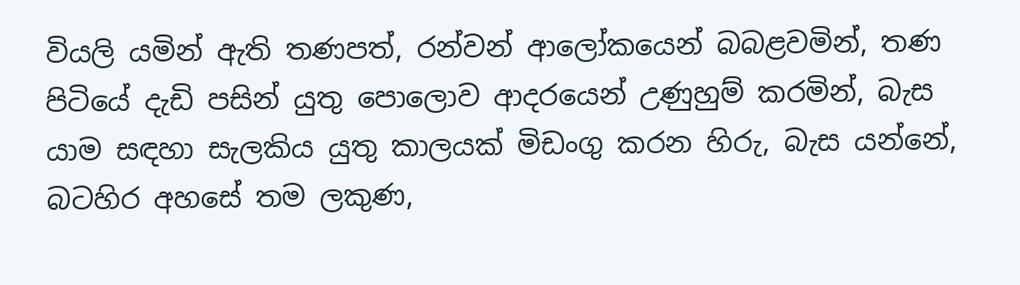වියලි යමින් ඇති තණපත්, රන්වන් ආලෝකයෙන් බබළවමින්, තණ පිටියේ දැඩි පසින් යුතු පොලොව ආදරයෙන් උණුහුම් කරමින්, බැස යාම සඳහා සැලකිය යුතු කාලයක් මිඩංගු කරන හිරු, බැස යන්නේ, බටහිර අහසේ තම ලකුණ,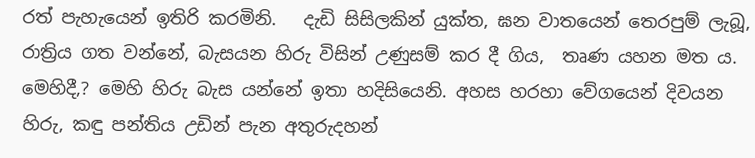රත් පැහැයෙන් ඉතිරි කරමිනි.   දැඩි සිසිලකින් යුක්ත, ඝන වාතයෙන් තෙරපුම් ලැබූ, රාත්‍රිය ගත වන්නේ, බැසයන හිරු විසින් උණුසම් කර දී ගිය,  තෘණ යහන මත ය.
මෙහිදී,? මෙහි හිරු බැස යන්නේ ඉතා හදිසියෙනි. අහස හරහා වේගයෙන් දිවයන හිරු, කඳු පන්තිය උඩින් පැන අතුරුදහන්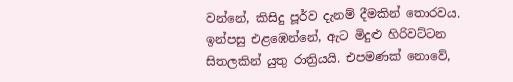වන්නේ, කිසිදු පූර්ව දැනම් දීමකින් තොරවය. ඉන්පසු එළඹෙන්නේ, ඇට මිදුළු හිරිවට්ටන සිතලකින් යුතු රාත්‍රියයි. එපමණක් නොවේ,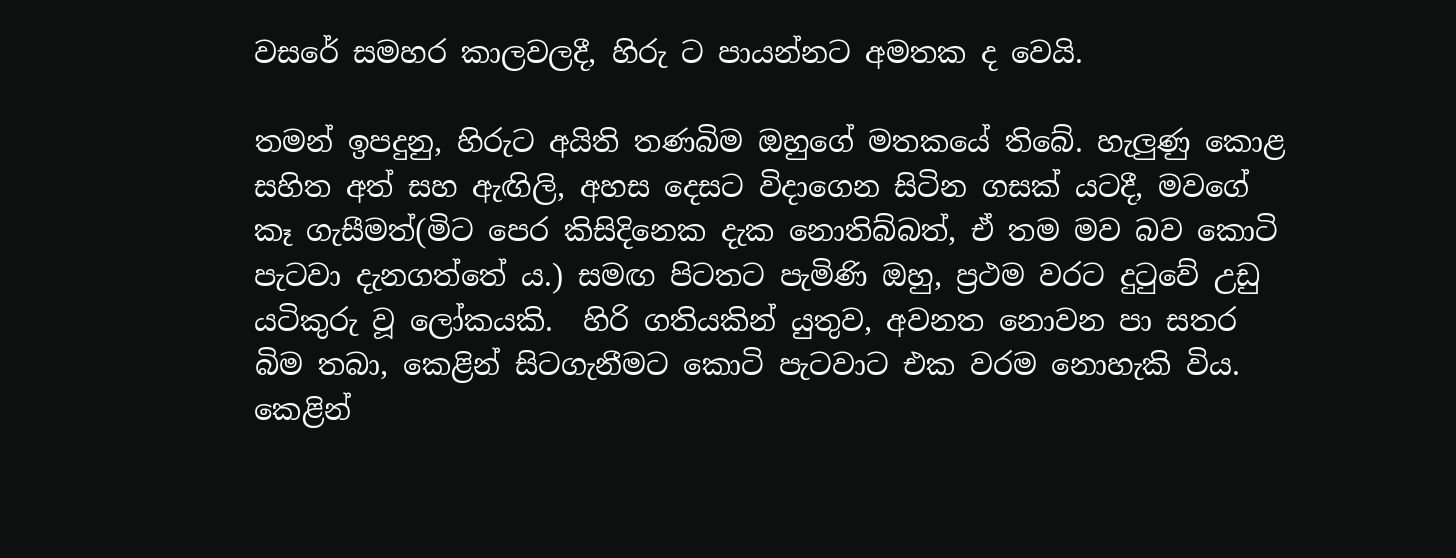වසරේ සමහර කාලවලදී, හිරු ට පායන්නට අමතක ද වෙයි.

තමන් ඉපදුනු, හිරුට අයිති තණබිම ඔහුගේ මතකයේ තිබේ. හැලුණු කොළ සහිත අත් සහ ඇඟිලි, අහස දෙසට විදාගෙන සිටින ගසක් යටදී, මවගේ කෑ ගැසීමත්(මිට පෙර කිසිදිනෙක දැක නොතිබ්බත්, ඒ තම මව බව කොටි පැටවා දැනගත්තේ ය.) සමඟ පිටතට පැමිණි ඔහු, ප්‍රථම වරට දුටුවේ උඩු යටිකුරු වූ ලෝකයකි.  හිරි ගතියකින් යුතුව, අවනත නොවන පා සතර බිම තබා, කෙළින් සිටගැනීමට කොටි පැටවාට එක වරම නොහැකි විය. කෙළින්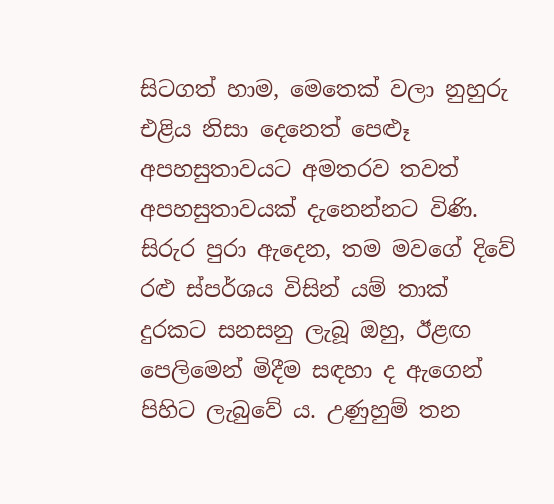සිටගත් හාම, මෙතෙක් වලා නුහුරු එළිය නිසා දෙනෙත් පෙළූ අපහසුතාවයට අමතරව තවත් අපහසුතාවයක් දැනෙන්නට විණි.  සිරුර පුරා ඇදෙන, තම මවගේ දිවේ රළු ස්පර්ශය විසින් යම් තාක් දුරකට සනසනු ලැබූ ඔහු, ඊළඟ පෙලිමෙන් මිදීම සඳහා ද ඇගෙන් පිහිට ලැබුවේ ය. උණුහුම් තන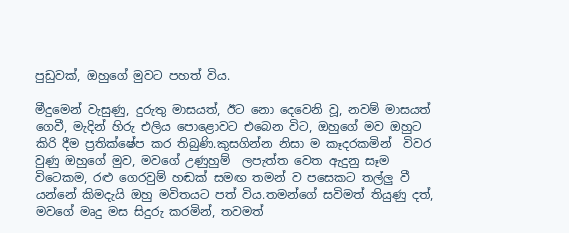පුඩුවක්, ඔහුගේ මුවට පහත් විය.

මීදුමෙන් වැසුණු, දුරුතු මාසයත්, ඊට නො දෙවෙනි වූ, නවම් මාසයත් ගෙවී, මැදින් හිරු එලිය පොළොවට එබෙන විට, ඔහුගේ මව ඔහුට කිරි දීම ප්‍රතික්ෂේප කර තිබුණි.කුසගින්න නිසා ම කෑදරකමින්  විවර වුණු ඔහුගේ මුව, මවගේ උණුහුම්  ලපැත්ත වෙත ඇදුනු සෑම විටෙකම, රළු ගෙරවුම් හඬක් සමඟ තමන් ව පසෙකට තල්ලු වී යන්නේ කිමදැයි ඔහු මවිතයට පත් විය.තමන්ගේ සවිමත් තියුණු දත්, මවගේ මෘදු මස සිදුරු කරමින්, තවමත්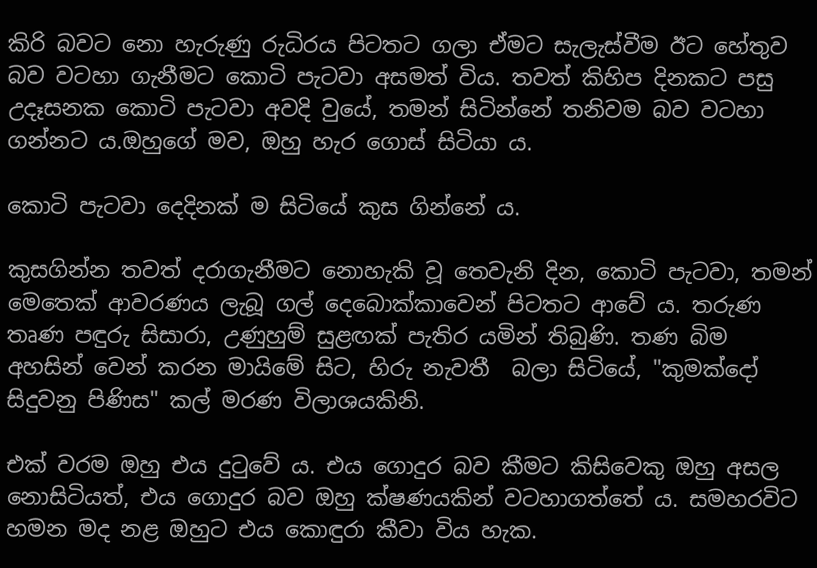කිරි බවට නො හැරුණු රුධිරය පිටතට ගලා ඒමට සැලැස්වීම ඊට හේතුව බව වටහා ගැනීමට කොටි පැටවා අසමත් විය. තවත් කිහිප දිනකට පසු උදෑසනක කොටි පැටවා අවදි වුයේ, තමන් සිටින්නේ තනිවම බව වටහා ගන්නට ය.ඔහුගේ මව, ඔහු හැර ගොස් සිටියා ය.

කොටි පැටවා දෙදිනක් ම සිටියේ කුස ගින්නේ ය.

කුසගින්න තවත් දරාගැනීමට නොහැකි වූ තෙවැනි දින, කොටි පැටවා, තමන් මෙතෙක් ආවරණය ලැබූ ගල් දෙබොක්කාවෙන් පිටතට ආවේ ය. තරුණ තෘණ පඳුරු සිසාරා, උණුහුම් සුළඟක් පැතිර යමින් තිබුණි. තණ බිම අහසින් වෙන් කරන මායිමේ සිට, හිරු නැවතී  බලා සිටියේ, "කුමක්දෝ සිදුවනු පිණිස" කල් මරණ විලාශයකිනි.

එක් වරම ඔහු එය දුටුවේ ය. එය ගොදුර බව කීමට කිසිවෙකු ඔහු අසල නොසිටියත්, එය ගොදුර බව ඔහු ක්ෂණයකින් වටහාගත්තේ ය. සමහරවිට හමන මද නළ ඔහුට එය කොඳුරා කීවා විය හැක.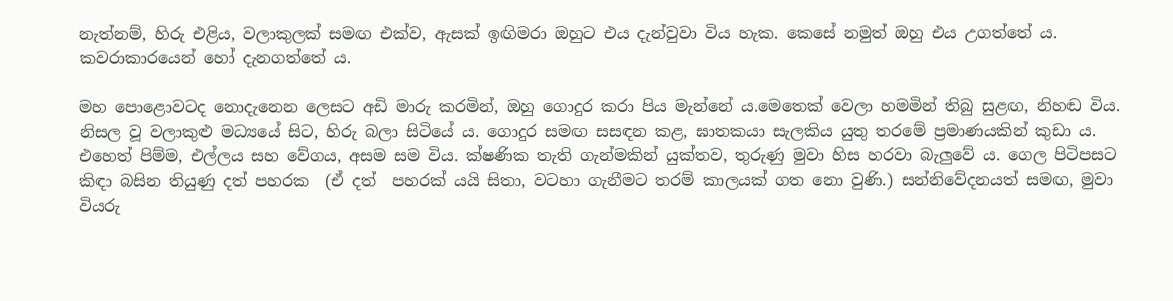නැත්නම්, හිරු එළිය, වලාකුලක් සමඟ එක්ව, ඇසක් ඉඟිමරා ඔහුට එය දැන්වුවා විය හැක. කෙසේ නමුත් ඔහු එය උගත්තේ ය. කවරාකාරයෙන් හෝ දැනගත්තේ ය.

මහ පොළොවටද නොදැනෙන ලෙසට අඩි මාරු කරමින්, ඔහු ගොදුර කරා පිය මැන්නේ ය.මෙතෙක් වෙලා හමමින් තිබු සුළඟ, නිහඬ විය. නිසල වූ වලාකුළු මධ්‍යයේ සිට, හිරු බලා සිටියේ ය. ගොදුර සමඟ සසඳන කළ, ඝාතකයා සැලකිය යුතු තරමේ ප්‍රමාණයකින් කුඩා ය. එහෙත් පිම්ම, එල්ලය සහ වේගය, අසම සම විය. ක්ෂණික තැති ගැන්මකින් යුක්තව, තුරුණු මුවා හිස හරවා බැලුවේ ය. ගෙල පිටිපසට කිඳා බසින තියුණු දත් පහරක  (ඒ දත්  පහරක් යයි සිතා, වටහා ගැනීමට තරම් කාලයක් ගත නො වුණි.) සන්නිවේදනයත් සමඟ, මුවා වියරු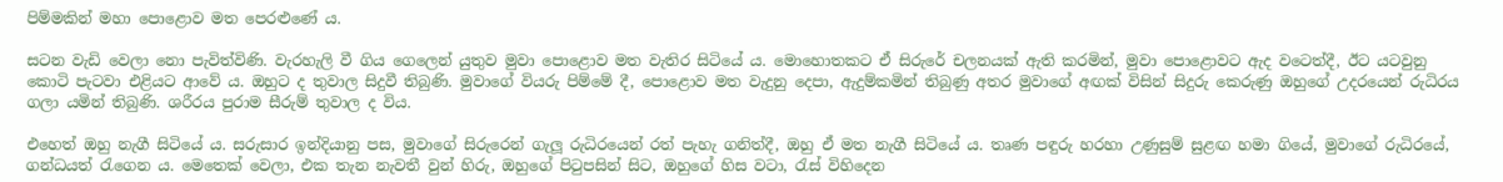පිම්මකින් මහා පොළොව මත පෙරළුණේ ය.

සටන වැඩි වෙලා නො පැවිත්විණි. වැරහැලි වී ගිය ගෙලෙන් යුතුව මුවා පොළොව මත වැතිර සිටියේ ය. මොහොතකට ඒ සිරුරේ චලනයක් ඇති කරමින්, මුවා පොළොවට ඇද වටෙත්දී, ඊට යටවුනු කොටි පැටවා එළියට ආවේ ය. ඔහුට ද තුවාල සිදුවී තිබුණි. මුවාගේ වියරු පිම්මේ දී, පොළොව මත වැදුනු දෙපා, ඇදුම්කමින් තිබුණු අතර මුවාගේ අඟක් විසින් සිදුරු කෙරුණු ඔහුගේ උදරයෙන් රුධිරය ගලා යමින් තිබුණි. ශරීරය පුරාම සීරුම් තුවාල ද විය.

එහෙත් ඔහු නැගී සිටියේ ය. සරුසාර ඉන්දියානු පස, මුවාගේ සිරුරෙන් ගැලූ රුධිරයෙන් රත් පැහැ ගනිත්දී, ඔහු ඒ මත නැගී සිටියේ ය. තෘණ පඳුරු හරහා උණුසුම් සුළඟ හමා ගියේ, මුවාගේ රුධිරයේ, ගන්ධයත් රැගෙන ය. මෙතෙක් වෙලා, එක තැන නැවතී වුන් හිරු, ඔහුගේ පිටුපසින් සිට, ඔහුගේ හිස වටා, රැස් විහිදෙන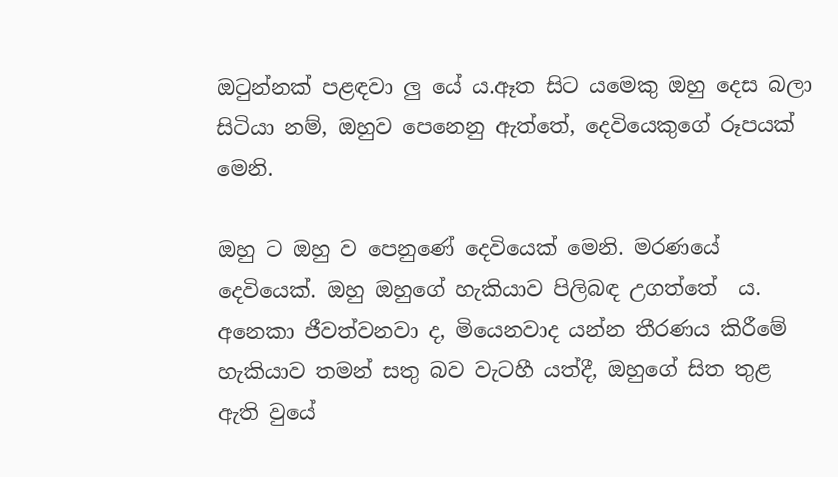ඔටුන්නක් පළඳවා ලු යේ ය.ඈත සිට යමෙකු ඔහු දෙස බලා සිටියා නම්, ඔහුව පෙනෙනු ඇත්තේ, දෙවියෙකුගේ රූපයක් මෙනි.

ඔහු ට ඔහු ව පෙනුණේ දෙවියෙක් මෙනි. මරණයේ දෙවියෙක්. ඔහු ඔහුගේ හැකියාව පිලිබඳ උගත්තේ  ය. අනෙකා ජීවත්වනවා ද, මියෙනවාද යන්න තීරණය කිරීමේ හැකියාව තමන් සතු බව වැටහී යත්දී, ඔහුගේ සිත තුළ ඇති වුයේ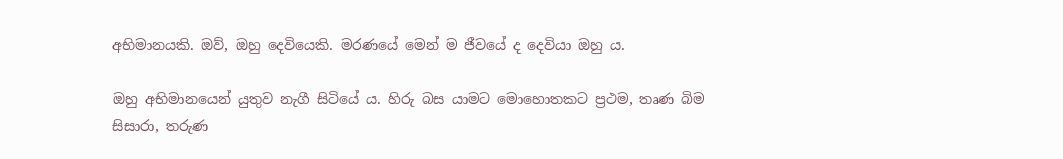අභිමානයකි. ඔව්, ඔහු දෙවියෙකි. මරණයේ මෙන් ම ජීවයේ ද දෙවියා ඔහු ය.

ඔහු අභිමානයෙන් යුතුව නැගී සිටියේ ය. හිරු බස යාමට මොහොතකට ප්‍රථම, තෘණ බිම සිසාරා, තරුණ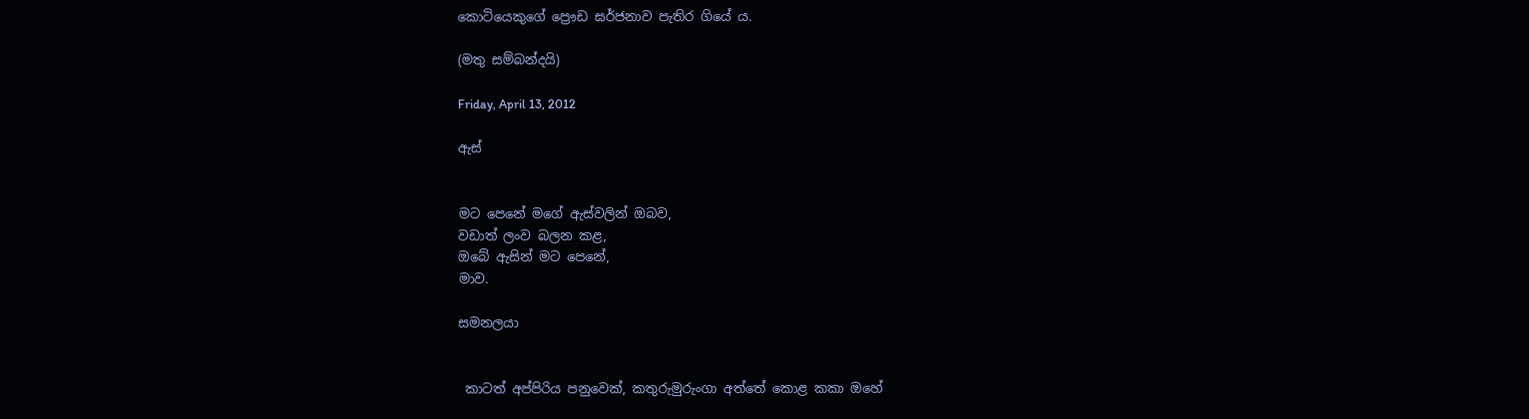කොටියෙකුගේ ප්‍රෞඩ ඝර්ජනාව පැතිර ගියේ ය.

(මතු සම්බන්දයි)

Friday, April 13, 2012

ඇස්


මට පෙනේ මගේ ඇස්වලින් ඔබව,
වඩාත් ලංව බලන කළ,
ඔබේ ඇසින් මට පෙනේ,
මාව.

සමනලයා


 කාටත් අප්පිරිය පනුවෙක්, කතුරුමුරුංගා අත්තේ කොළ කකා ඔහේ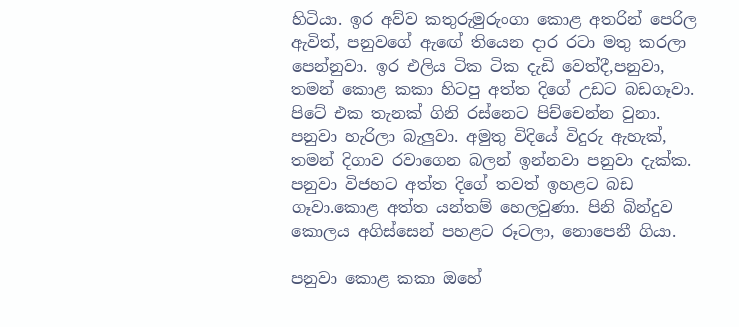හිටියා. ඉර අව්ව කතුරුමුරුංගා කොළ අතරින් පෙරිල ඇවිත්, පනුවගේ ඇඟේ තියෙන දාර රටා මතු කරලා පෙන්නුවා. ඉර එලිය ටික ටික දැඩි වෙත්දී,පනුවා, තමන් කොළ කකා හිටපු අත්ත දිගේ උඩට බඩගෑවා. පිටේ එක තැනක් ගිනි රස්නෙට පිච්චෙන්න වුනා. පනුවා හැරිලා බැලුවා. අමුතු විදියේ විදුරු ඇහැක්, තමන් දිගාව රවාගෙන බලන් ඉන්නවා පනුවා දැක්ක. පනුවා විජහට අත්ත දිගේ තවත් ඉහළට බඩ ගෑවා.කොළ අත්ත යන්තම් හෙලවුණා. පිනි බින්දුව කොලය අගිස්සෙන් පහළට රූටලා, නොපෙනී ගියා.

පනුවා කොළ කකා ඔහේ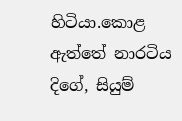හිටියා.කොළ ඇත්තේ නාරටිය දිගේ, සියුම්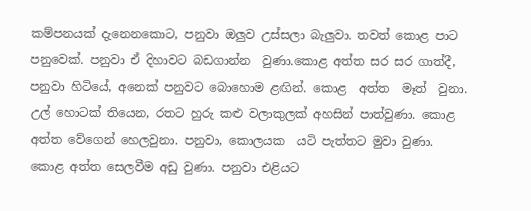කම්පනයක් දැනෙනකොට, පනුවා ඔලුව උස්සලා බැලුවා. තවත් කොළ පාට පනුවෙක්. පනුවා ඒ දිහාවට බඩගාන්න  වුණා.කොළ අත්ත සර සර ගාත්දී, පනුවා හිටියේ, අනෙක් පනුවට බොහොම ළඟින්. කොළ  අත්ත  මෑත්  වුනා. උල් හොටක් තියෙන, රතට හුරු කළු වලාකුලක් අහසින් පාත්වුණා. කොළ අත්ත වේගෙන් හෙලවුනා. පනුවා, කොලයක  යටි පැත්තට මුවා වුණා.
කොළ අත්ත සෙලවීම අඩු වුණා. පනුවා එළියට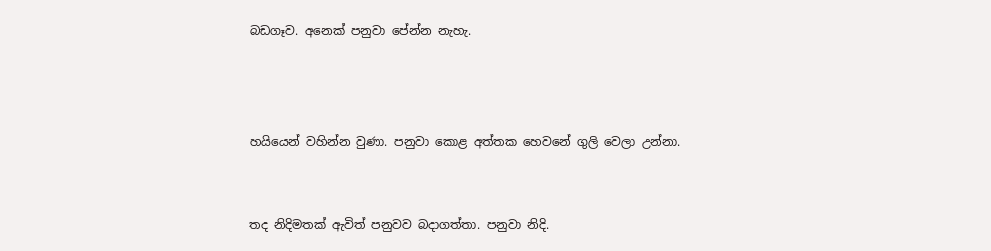බඩගෑව. අනෙක් පනුවා පේන්න නැහැ.



හයියෙන් වහින්න වුණා. පනුවා කොළ අත්තක හෙවනේ ගුලි වෙලා උන්නා.


තද නිදිමතක් ඇවිත් පනුවව බදාගත්තා. පනුවා නිදි.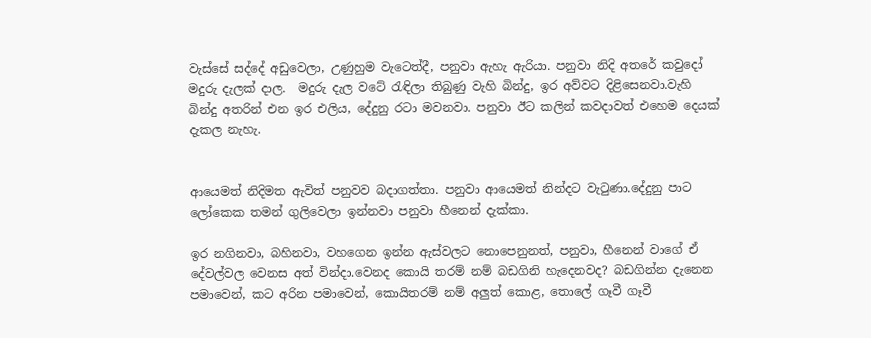වැස්සේ සද්දේ අඩුවෙලා, උණුහුම වැටෙත්දී, පනුවා ඇහැ ඇරියා. පනුවා නිදි අතරේ කවුදෝ මදුරු දැලක් දාල.  මදුරු දැල වටේ රැඳිලා තිබුණු වැහි බින්දු, ඉර අව්වට දිළිසෙනවා.වැහි බින්දු අතරින් එන ඉර එලිය, දේදුනු රටා මවනවා. පනුවා ඊට කලින් කවදාවත් එහෙම දෙයක් දැකල නැහැ.


ආයෙමත් නිදිමත ඇවිත් පනුවව බදාගත්තා. පනුවා ආයෙමත් නින්දට වැටුණා.දේදුනු පාට ලෝකෙක තමන් ගුලිවෙලා ඉන්නවා පනුවා හීනෙන් දැක්කා.

ඉර නගිනවා, බහිනවා, වහගෙන ඉන්න ඇස්වලට නොපෙනුනත්, පනුවා, හීනෙන් වාගේ ඒ දේවල්වල වෙනස අත් වින්දා.වෙනද කොයි තරම් නම් බඩගිනි හැදෙනවද? බඩගින්න දැනෙන පමාවෙන්, කට අරින පමාවෙන්, කොයිතරම් නම් අලුත් කොළ, තොලේ ගෑවී ගෑවී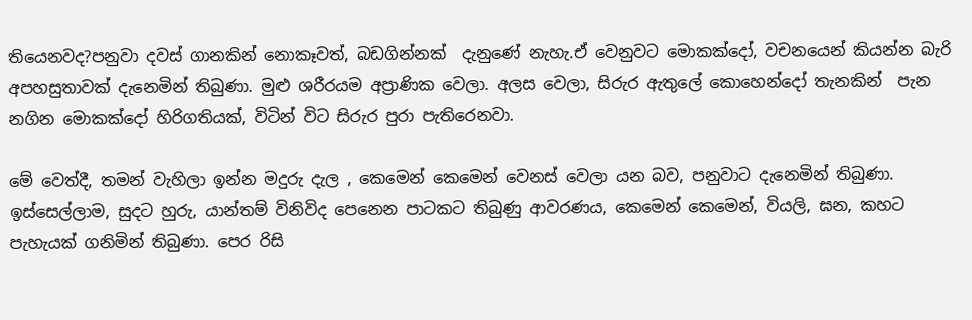තියෙනවද?පනුවා දවස් ගානකින් නොකෑවත්, බඩගින්නක්  දැනුණේ නැහැ.ඒ වෙනුවට මොකක්දෝ, වචනයෙන් කියන්න බැරි අපහසුතාවක් දැනෙමින් තිබුණා. මුළු ශරීරයම අප්‍රාණික වෙලා. අලස වෙලා, සිරුර ඇතුලේ කොහෙන්දෝ තැනකින්  පැන නගින මොකක්දෝ හිරිගතියක්, විටින් විට සිරුර පුරා පැතිරෙනවා.

මේ වෙත්දී, තමන් වැහිලා ඉන්න මදුරු දැල , කෙමෙන් කෙමෙන් වෙනස් වෙලා යන බව, පනුවාට දැනෙමින් තිබුණා. ඉස්සෙල්ලාම, සුදට හුරු, යාන්තම් විනිවිද පෙනෙන පාටකට තිබුණු ආවරණය, කෙමෙන් කෙමෙන්, වියලි, ඝන, කහට පැහැයක් ගනිමින් තිබුණා. පෙර රිසි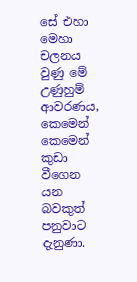සේ එහා මෙහා චලනය වුණු මේ උණුහුම් ආවරණය, කෙමෙන් කෙමෙන් කුඩා වීගෙන යන බවකුත් පනුවාට දැනුණා.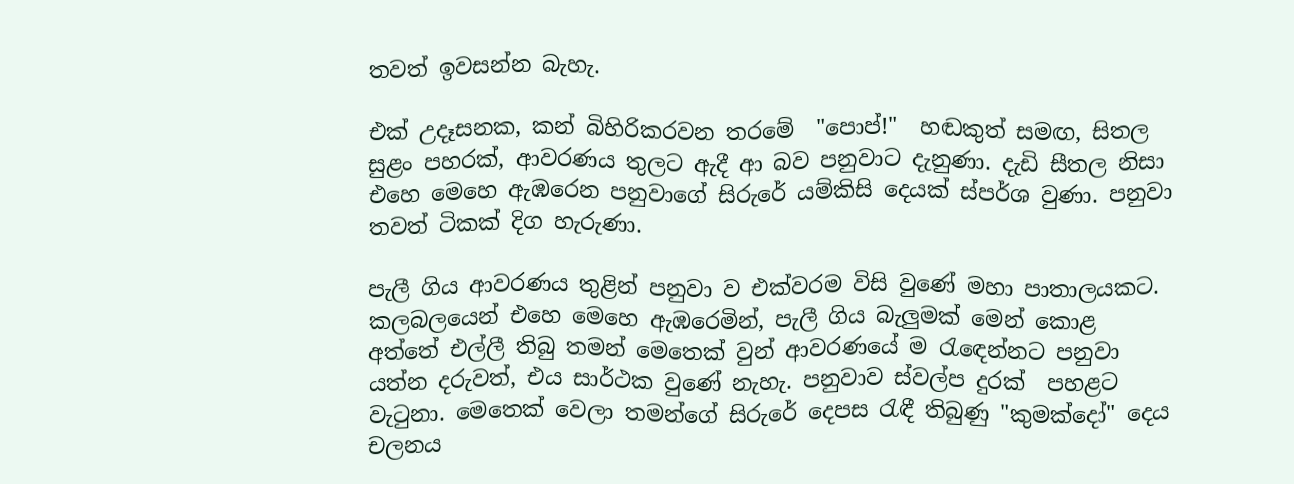තවත් ඉවසන්න බැහැ.

එක් උදෑසනක, කන් බිහිරිකරවන තරමේ  "පොප්!"  හඬකුත් සමඟ, සිතල සුළං පහරක්, ආවරණය තුලට ඇදී ආ බව පනුවාට දැනුණා. දැඩි සීතල නිසා එහෙ මෙහෙ ඇඹරෙන පනුවාගේ සිරුරේ යම්කිසි දෙයක් ස්පර්ශ වුණා. පනුවා තවත් ටිකක් දිග හැරුණා.

පැලී ගිය ආවරණය තුළින් පනුවා ව එක්වරම විසි වුණේ මහා පාතාලයකට. කලබලයෙන් එහෙ මෙහෙ ඇඹරෙමින්, පැලී ගිය බැලුමක් මෙන් කොළ අත්තේ එල්ලී තිබු තමන් මෙතෙක් වුන් ආවරණයේ ම රැඳෙන්නට පනුවා යත්න දරුවත්, එය සාර්ථක වුණේ නැහැ. පනුවාව ස්වල්ප දුරක්  පහළට වැටුනා. මෙතෙක් වෙලා තමන්ගේ සිරුරේ දෙපස රැඳී තිබුණු "කුමක්දෝ" දෙය චලනය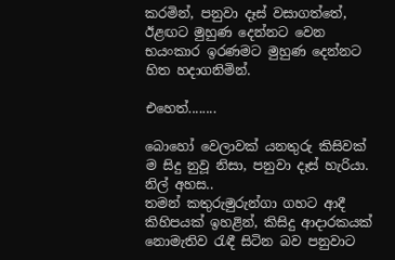කරමින්, පනුවා දෑස් වසාගත්තේ, ඊළඟට මුහුණ දෙන්නට වෙන භයංකාර ඉරණමට මුහුණ දෙන්නට හිත හදාගනිමින්.

එහෙත්........

බොහෝ වෙලාවක් යනතුරු කිසිවක් ම සිදු නුවූ නිසා, පනුවා දෑස් හැරියා. නිල් අහස..
තමන් කතුරුමුරුන්ගා ගහට ආදී කිහිපයක් ඉහළින්, කිසිදු ආදාරකයක් නොමැතිව රැඳී සිටින බව පනුවාට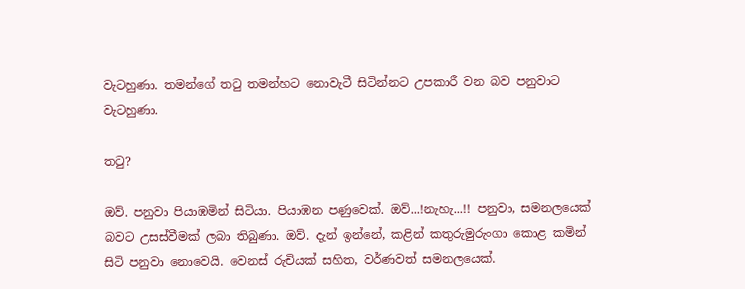වැටහුණා. තමන්ගේ තටු තමන්හට නොවැටී සිටින්නට උපකාරී වන බව පනුවාට වැටහුණා.

තටු?

ඔව්. පනුවා පියාඹමින් සිටියා. පියාඹන පණුවෙක්. ඔව්...!නැහැ...!! පනුවා, සමනලයෙක් බවට උසස්වීමක් ලබා තිබුණා. ඔව්. දැන් ඉන්නේ, කළින් කතුරුමුරුංගා කොළ කමින් සිටි පනුවා නොවෙයි. වෙනස් රුචියක් සහිත, වර්ණවත් සමනලයෙක්.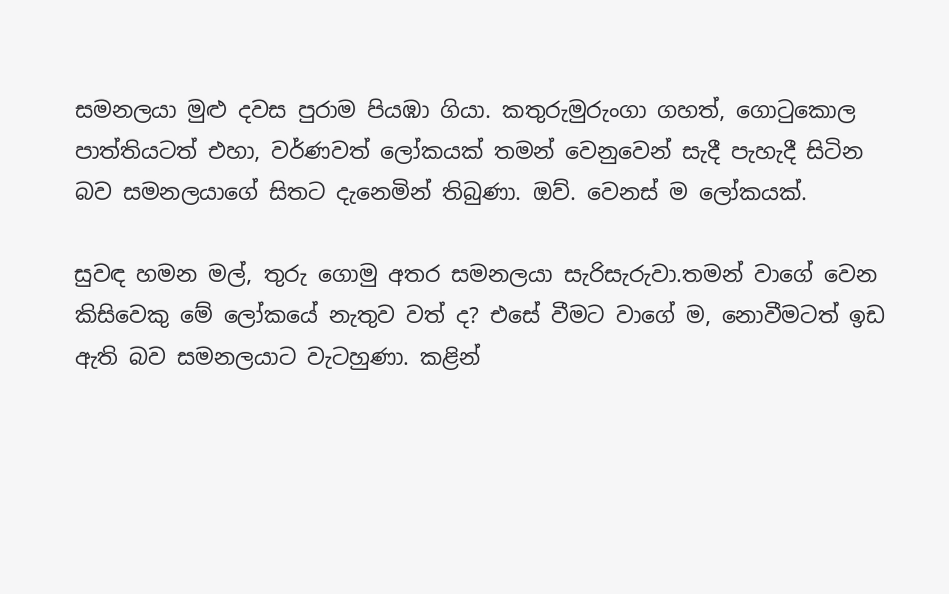සමනලයා මුළු දවස පුරාම පියඹා ගියා. කතුරුමුරුංගා ගහත්, ගොටුකොල පාත්තියටත් එහා, වර්ණවත් ලෝකයක් තමන් වෙනුවෙන් සැදී පැහැදී සිටින බව සමනලයාගේ සිතට දැනෙමින් තිබුණා. ඔව්. වෙනස් ම ලෝකයක්.

සුවඳ හමන මල්, තුරු ගොමු අතර සමනලයා සැරිසැරුවා.තමන් වාගේ වෙන කිසිවෙකු මේ ලෝකයේ නැතුව වත් ද? එසේ වීමට වාගේ ම, නොවීමටත් ඉඩ ඇති බව සමනලයාට වැටහුණා. කළින්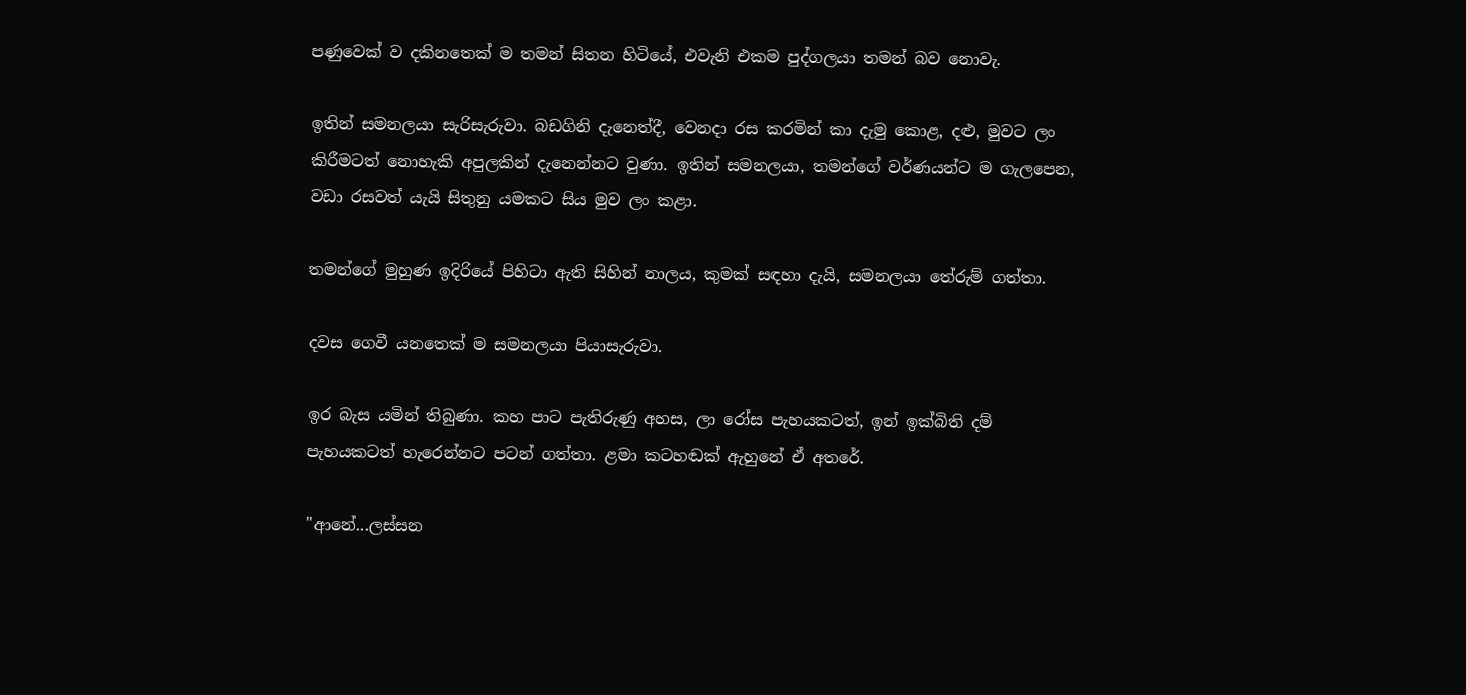පණුවෙක් ව දකිනතෙක් ම තමන් සිතන හිටියේ, එවැනි එකම පුද්ගලයා තමන් බව නොවැ.

ඉතින් සමනලයා සැරිසැරුවා. බඩගිනි දැනෙත්දී, වෙනදා රස කරමින් කා දැමු කොළ, දළු, මුවට ලං කිරීමටත් නොහැකි අපුලකින් දැනෙන්නට වුණා. ඉතින් සමනලයා, තමන්ගේ වර්ණයන්ට ම ගැලපෙන, වඩා රසවත් යැයි සිතුනු යමකට සිය මුව ලං කළා.

තමන්ගේ මුහුණ ඉදිරියේ පිහිටා ඇති සිහින් නාලය, කුමක් සඳහා දැයි, සමනලයා තේරුම් ගත්තා.

දවස ගෙවී යනතෙක් ම සමනලයා පියාසැරුවා.

ඉර බැස යමින් තිබුණා. කහ පාට පැතිරුණු අහස, ලා රෝස පැහයකටත්, ඉන් ඉක්බිති දම් පැහයකටත් හැරෙන්නට පටන් ගත්තා. ළමා කටහඬක් ඇහුනේ ඒ අතරේ.

"ආනේ...ලස්සන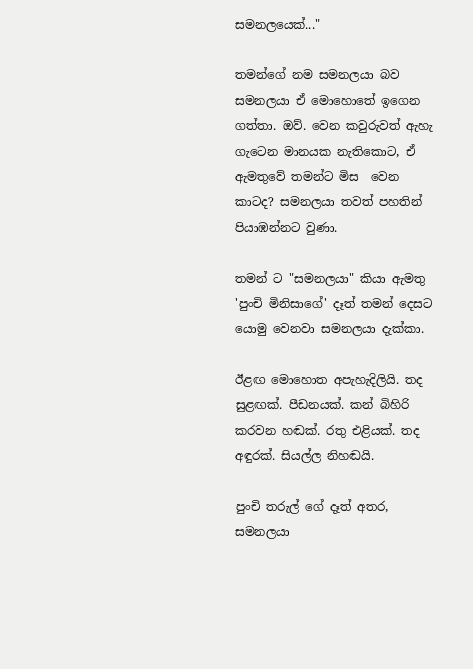සමනලයෙක්..."

තමන්ගේ නම සමනලයා බව සමනලයා ඒ මොහොතේ ඉගෙන ගත්තා. ඔව්. වෙන කවුරුවත් ඇහැ ගැටෙන මානයක නැතිකොට, ඒ ඇමතුවේ තමන්ට මිස  වෙන කාටද? සමනලයා තවත් පහතින් පියාඹන්නට වුණා.

තමන් ට "සමනලයා" කියා ඇමතු 'පුංචි මිනිසාගේ' දෑත් තමන් දෙසට යොමු වෙනවා සමනලයා දැක්කා.

ඊළඟ මොහොත අපැහැදිලියි. තද  සුළඟක්. පීඩනයක්. කන් බිහිරි කරවන හඬක්. රතු එළියක්. තද අඳුරක්. සියල්ල නිහඬයි.

පුංචි තරුල් ගේ දෑත් අතර, සමනලයා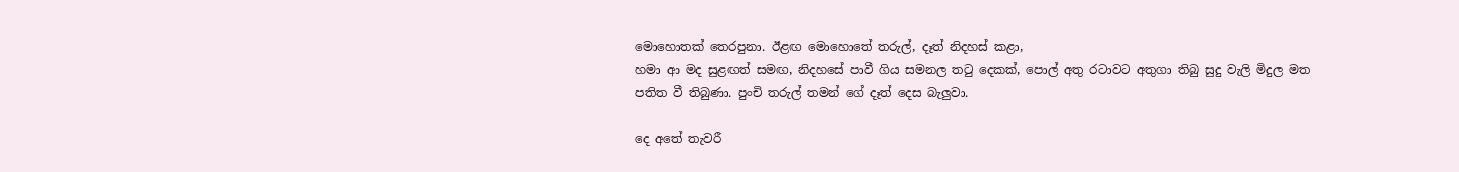මොහොතක් තෙරපුනා. ඊළඟ මොහොතේ තරුල්, දෑත් නිදහස් කළා,
හමා ආ මද සුළඟත් සමඟ, නිදහසේ පාවී ගිය සමනල තටු දෙකක්, පොල් අතු රටාවට අතුගා තිබු සුදු වැලි මිදුල මත පතිත වී තිබුණා. පුංචි තරුල් තමන් ගේ දෑත් දෙස බැලුවා.

දෙ අතේ තැවරී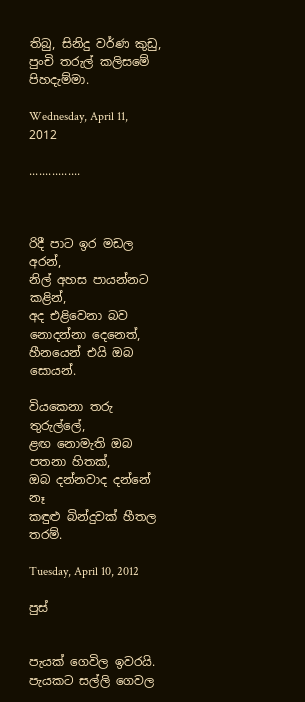තිබු, සිනිදු වර්ණ කුඩු, පුංචි තරුල් කලිසමේ පිහදැම්මා.

Wednesday, April 11, 2012

................



රිදී පාට ඉර මඩල අරන්,
නිල් අහස පායන්නට කළින්,
අද එළිවෙනා බව නොදන්නා දෙනෙත්,
හීනයෙන් එයි ඔබ සොයන්.

වියකෙනා තරු තුරුල්ලේ,
ළඟ නොමැති ඔබ පතනා හිතක්,
ඔබ දන්නවාද දන්නේ නෑ
කඳුළු බින්දුවක් හීතල තරම්.

Tuesday, April 10, 2012

පුස්


පැයක් ගෙවිල ඉවරයි. පැයකට සල්ලි ගෙවල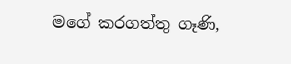මගේ කරගත්තු ගෑණි,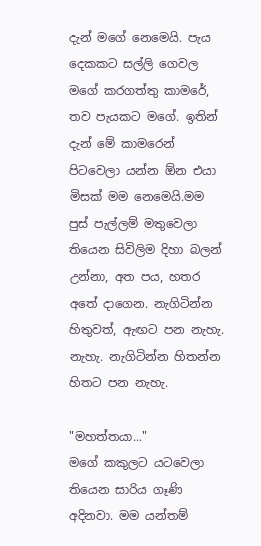දැන් මගේ නෙමෙයි. පැය දෙකකට සල්ලි ගෙවල මගේ කරගත්තු කාමරේ, තව පැයකට මගේ. ඉතින් දැන් මේ කාමරෙන් පිටවෙලා යන්න ඕන එයා මිසක් මම නෙමෙයි.මම පුස් පැල්ලම් මතුවෙලා තියෙන සිවිලිම දිහා බලන් උන්නා, අත පය, හතර අතේ දාගෙන. නැගිටින්න හිතුවත්, ඇඟට පන නැහැ. නැහැ. නැගිටින්න හිතන්න හිතට පන නැහැ.

"මහත්තයා..."
මගේ කකුලට යටවෙලා තියෙන සාරිය ගෑණි අදිනවා. මම යන්තම්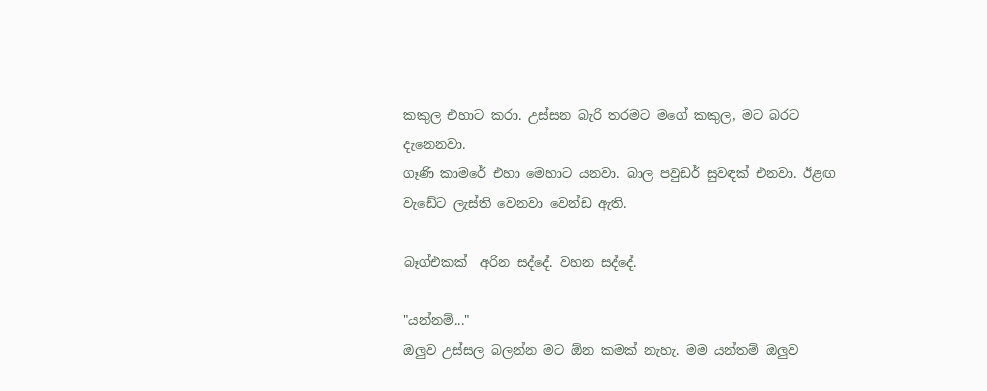කකුල එහාට කරා. උස්සන බැරි තරමට මගේ කකුල, මට බරට දැනෙනවා.
ගෑණි කාමරේ එහා මෙහාට යනවා. බාල පවුඩර් සුවඳක් එනවා. ඊළඟ වැඩේට ලැස්ති වෙනවා වෙන්ඩ ඇති.

බෑග්එකක්  අරින සද්දේ. වහන සද්දේ.

"යන්නම්..."
ඔලුව උස්සල බලන්න මට ඕන කමක් නැහැ. මම යන්තම් ඔලුව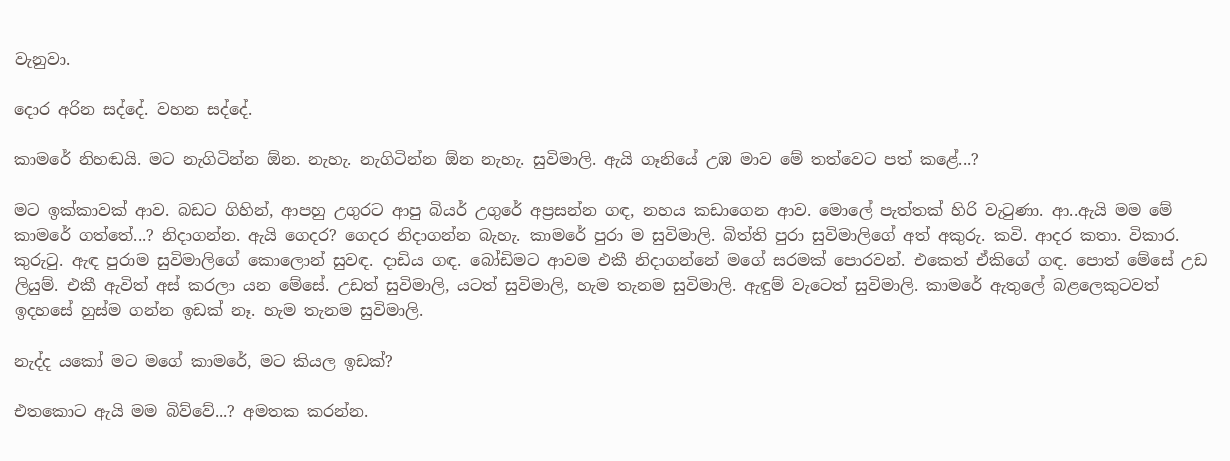වැනුවා.

දොර අරින සද්දේ. වහන සද්දේ.

කාමරේ නිහඬයි. මට නැගිටින්න ඕන. නැහැ. නැගිටින්න ඕන නැහැ. සුවිමාලි. ඇයි ගෑනියේ උඹ මාව මේ තත්වෙට පත් කළේ...?

මට ඉක්කාවක් ආව. බඩට ගිහින්, ආපහු උගුරට ආපු බියර් උගුරේ අප්‍රසන්න ගඳ, නහය කඩාගෙන ආව. මොලේ පැත්තක් හිරි වැටුණා. ආ..ඇයි මම මේ කාමරේ ගත්තේ...? නිදාගන්න. ඇයි ගෙදර? ගෙදර නිදාගන්න බැහැ. කාමරේ පුරා ම සුවිමාලි. බිත්ති පුරා සුවිමාලිගේ අත් අකුරු. කවි. ආදර කතා. විකාර. කුරුටු. ඇඳ පුරාම සුවිමාලිගේ කොලොන් සුවඳ. දාඩිය ගඳ. බෝඩිමට ආවම එකී නිදාගන්නේ මගේ සරමක් පොරවන්. එකෙත් ඒකිගේ ගඳ. පොත් මේසේ උඩ ලියුම්. එකී ඇවිත් අස් කරලා යන මේසේ. උඩත් සුවිමාලි, යටත් සුවිමාලි, හැම තැනම සුවිමාලි. ඇඳුම් වැටෙත් සුවිමාලි. කාමරේ ඇතුලේ බළලෙකුටවත් ඉදහසේ හුස්ම ගන්න ඉඩක් නෑ. හැම තැනම සුවිමාලි.

නැද්ද යකෝ මට මගේ කාමරේ, මට කියල ඉඩක්?

එතකොට ඇයි මම බිව්වේ...? අමතක කරන්න.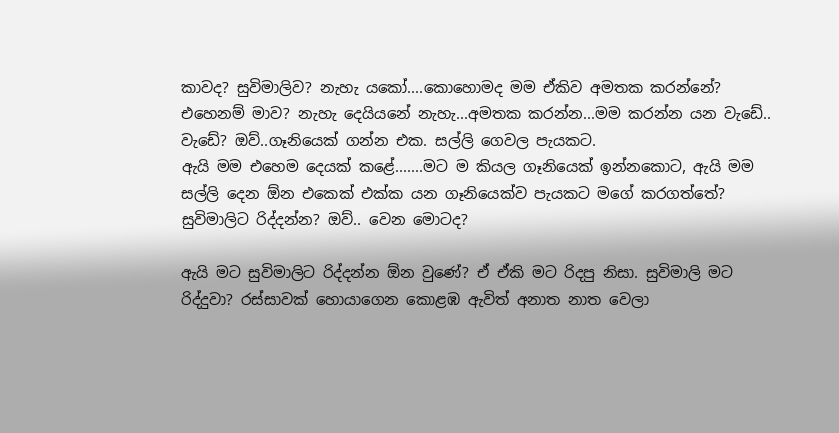කාවද? සුවිමාලිව? නැහැ යකෝ....කොහොමද මම ඒකිව අමතක කරන්නේ? එහෙනම් මාව? නැහැ දෙයියනේ නැහැ...අමතක කරන්න...මම කරන්න යන වැඩේ.. වැඩේ? ඔව්..ගෑනියෙක් ගන්න එක. සල්ලි ගෙවල පැයකට.
ඇයි මම එහෙම දෙයක් කළේ.......මට ම කියල ගෑනියෙක් ඉන්නකොට, ඇයි මම සල්ලි දෙන ඕන එකෙක් එක්ක යන ගෑනියෙක්ව පැයකට මගේ කරගත්තේ? සුවිමාලිට රිද්දන්න? ඔව්.. වෙන මොටද?

ඇයි මට සුවිමාලිට රිද්දන්න ඕන වුණේ? ඒ ඒකි මට රිදපු නිසා. සුවිමාලි මට රිද්දුවා? රස්සාවක් හොයාගෙන කොළඹ ඇවිත් අනාත නාත වෙලා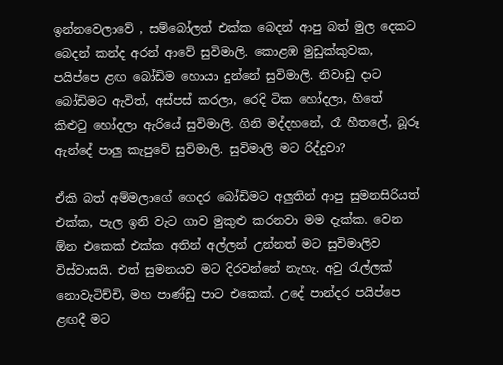ඉන්නවෙලාවේ , සම්බෝලත් එක්ක බෙදන් ආපු බත් මුල දෙකට බෙදන් කන්ද අරන් ආවේ සුවිමාලි. කොළඹ මුඩුක්කුවක, පයිප්පෙ ළඟ බෝඩිම හොයා දුන්නේ සුවිමාලි. නිවාඩු දාට බෝඩිමට ඇවිත්, අස්පස් කරලා, රෙදි ටික හෝදලා, හිතේ කිළුටු හෝදලා ඇරියේ සුවිමාලි. ගිනි මද්දහනේ, රෑ හීතලේ, බූරූ ඇන්දේ පාලු කැපුවේ සුවිමාලි. සුවිමාලි මට රිද්දුවා?

ඒකි බත් අම්මලාගේ ගෙදර බෝඩිමට අලුතින් ආපු සුමනසිරියත් එක්ක, පැල ඉනි වැට ගාව මුකුළු කරනවා මම දැක්ක. වෙන ඕන එකෙක් එක්ක අතින් අල්ලන් උන්නත් මට සුවිමාලිව විස්වාසයි. එත් සුමනයව මට දිරවන්නේ නැහැ. අවු රැල්ලක් නොවැටිච්චි, මහ පාණ්ඩු පාට එකෙක්. උදේ පාන්දර පයිප්පෙ ළඟදී මට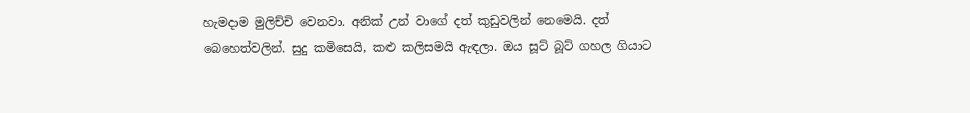හැමදාම මුලිච්චි වෙනවා. අනික් උන් වාගේ දත් කුඩුවලින් නෙමෙයි. දත් බෙහෙත්වලින්. සුදු කමිසෙයි, කළු කලිසමයි ඇඳලා. ඔය සූට් බූට් ගහල ගියාට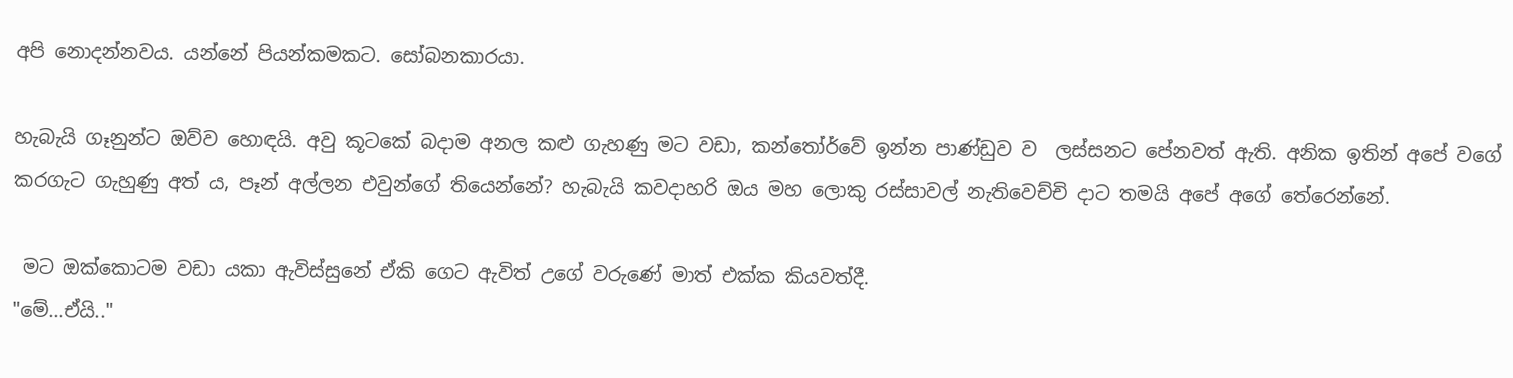අපි නොදන්නවය. යන්නේ පියන්කමකට. සෝබනකාරයා.

හැබැයි ගෑනුන්ට ඔව්ව හොඳයි. අවු කූටකේ බදාම අනල කළු ගැහණු මට වඩා, කන්තෝර්වේ ඉන්න පාණ්ඩුව ව  ලස්සනට පේනවත් ඇති. අනික ඉතින් අපේ වගේ කරගැට ගැහුණු අත් ය, පෑන් අල්ලන එවුන්ගේ තියෙන්නේ? හැබැයි කවදාහරි ඔය මහ ලොකු රස්සාවල් නැතිවෙච්චි දාට තමයි අපේ අගේ තේරෙන්නේ.

 මට ඔක්කොටම වඩා යකා ඇවිස්සුනේ ඒකි ගෙට ඇවිත් උගේ වරුණේ මාත් එක්ක කියවත්දී.
"මේ...ඒයි.."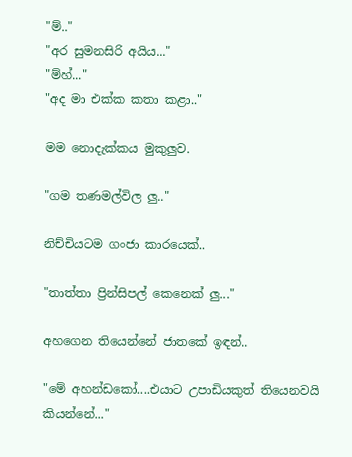"ම්.."
"අර සුමනසිරි අයිය..."
"ම්හ්..."
"අද මා එක්ක කතා කළා.."

මම නොදැක්කය මුකුලුව.

"ගම තණමල්විල ලු.."

නිච්චියටම ගංජා කාරයෙක්..

"තාත්තා ප්‍රින්සිපල් කෙනෙක් ලු..."

අහගෙන තියෙන්නේ ජාතකේ ඉඳන්..

"මේ අහන්ඩකෝ....එයාට උපාඩියකුත් තියෙනවයි කියන්නේ..."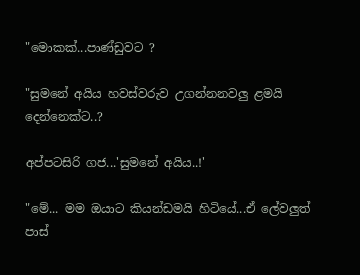"මොකක්...පාණ්ඩුවට ?

"සුමනේ අයිය හවස්වරුව උගන්නනවලු ළමයි දෙන්නෙක්ට..?

අප්පටසිරි ගජ...'සුමනේ අයිය..!'

"මේ... මම ඔයාට කියන්ඩමයි හිටියේ...ඒ ලේවලුත් පාස්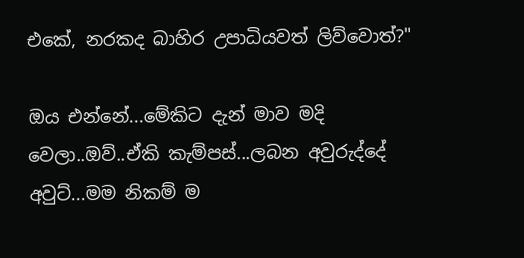එකේ, නරකද බාහිර උපාධියවත් ලිව්වොත්?"

ඔය එන්නේ...මේකිට දැන් මාව මදි වෙලා..ඔව්..ඒකි කැම්පස්...ලබන අවුරුද්දේ අවුට්...මම නිකම් ම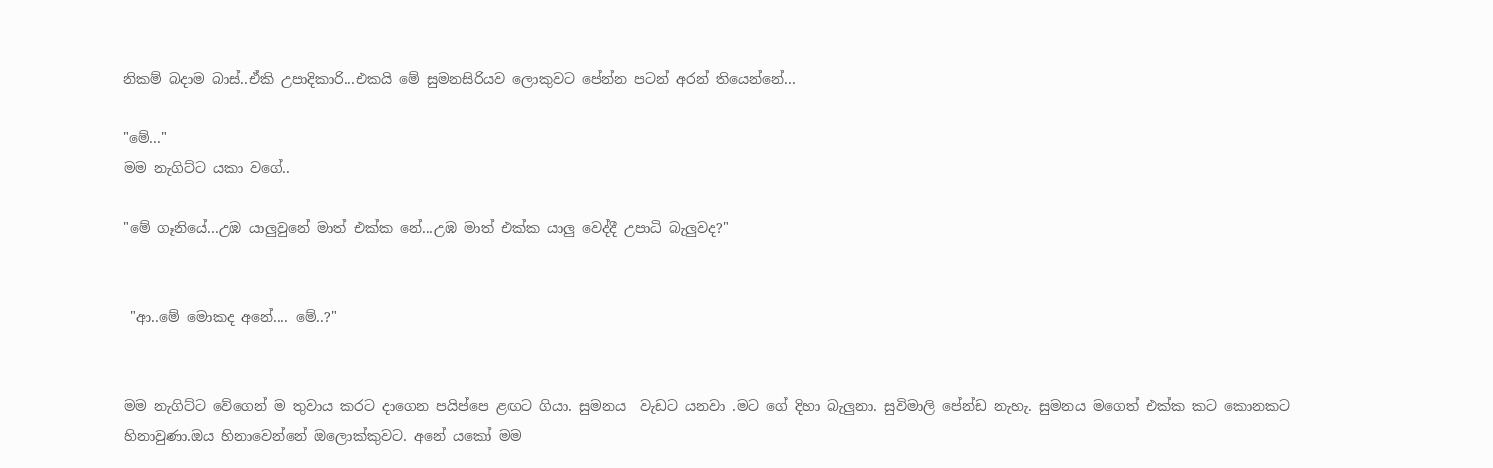නිකම් බදාම බාස්..ඒකි උපාදිකාරි...එකයි මේ සුමනසිරියව ලොකුවට පේන්න පටන් අරන් තියෙන්නේ...

"මේ..."
මම නැගිට්ට යකා වගේ..

"මේ ගෑනියේ...උඹ යාලුවුනේ මාත් එක්ක නේ...උඹ මාත් එක්ක යාලු වෙද්දී උපාධි බැලුවද?"


 "ආ..මේ මොකද අනේ.... මේ..?"


මම නැගිට්ට වේගෙන් ම තුවාය කරට දාගෙන පයිප්පෙ ළඟට ගියා. සුමනය  වැඩට යනවා .මට ගේ දිහා බැලුනා. සුවිමාලි පේන්ඩ නැහැ. සුමනය මගෙත් එක්ක කට කොනකට හිනාවුණා.ඔය හිනාවෙන්නේ ඔලොක්කුවට. අනේ යකෝ මම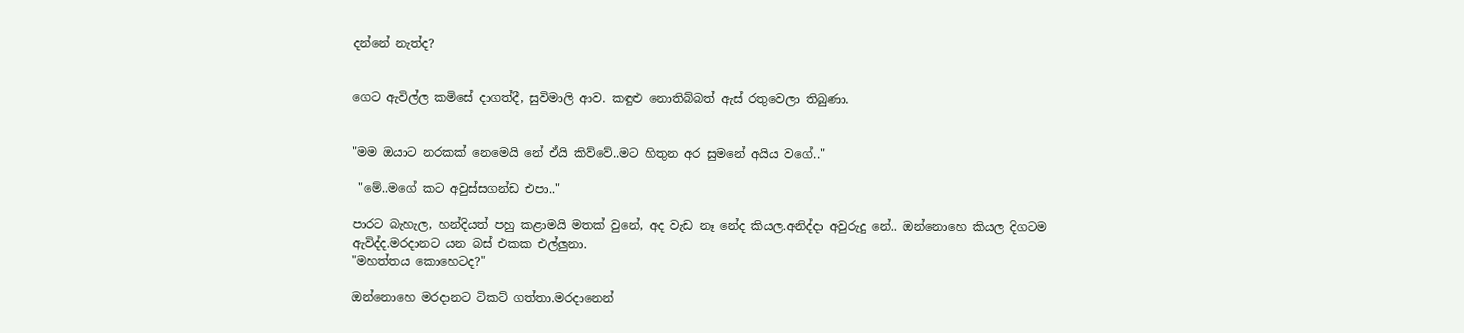දන්නේ නැත්ද?


ගෙට ඇවිල්ල කමිසේ දාගත්දී, සුවිමාලි ආව. කඳුළු නොතිබ්බත් ඇස් රතුවෙලා තිබුණා.


"මම ඔයාට නරකක් නෙමෙයි නේ ඒයි කිව්වේ..මට හිතුන අර සුමනේ අයිය වගේ.."

 "මේ..මගේ කට අවුස්සගන්ඩ එපා.."

පාරට බැහැල, හන්දියත් පහු කළාමයි මතක් වුනේ, අද වැඩ නෑ නේද කියල.අනිද්දා අවුරුදු නේ.. ඔන්නොහෙ කියල දිගටම ඇවිද්ද.මරදානට යන බස් එකක එල්ලුනා.
"මහත්තය කොහෙටද?"

ඔන්නොහෙ මරදානට ටිකට් ගත්තා.මරදානෙන්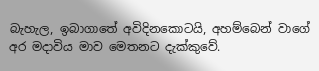බැහැල, ඉබාගාතේ අවිදිනකොටයි, අහම්බෙන් වාගේ අර මදාවිය මාව මෙතනට දැක්කුවේ.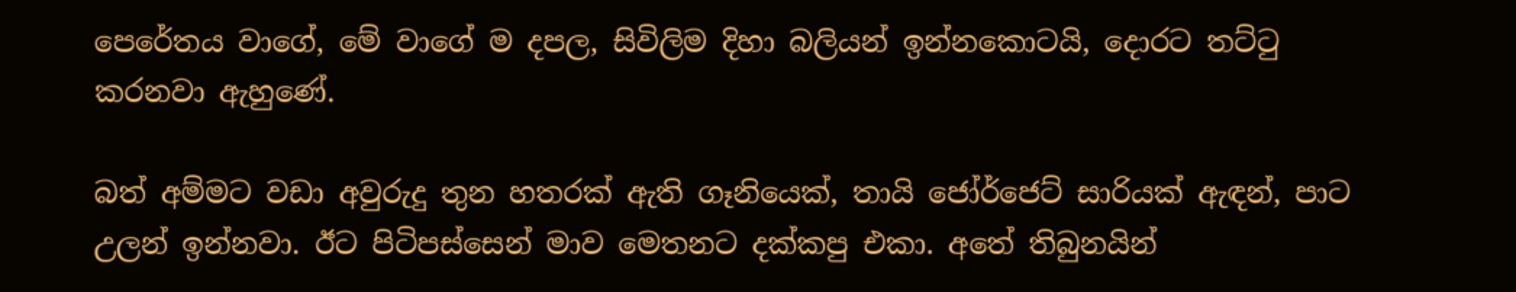පෙරේතය වාගේ, මේ වාගේ ම දපල, සිවිලිම දිහා බලියන් ඉන්නකොටයි, දොරට තට්ටු කරනවා ඇහුණේ.

බත් අම්මට වඩා අවුරුදු තුන හතරක් ඇති ගෑනියෙක්, තායි ජෝර්ජෙට් සාරියක් ඇඳන්, පාට උලන් ඉන්නවා. ඊට පිටිපස්සෙන් මාව මෙතනට දක්කපු එකා. අතේ තිබුනයින්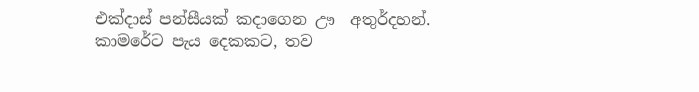එක්දාස් පන්සීයක් කදාගෙන ඌ  අතුර්දහන්.
කාමරේට පැය දෙකකට, තව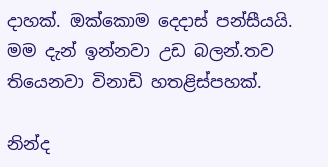දාහක්. ඔක්කොම දෙදාස් පන්සීයයි. මම දැන් ඉන්නවා උඩ බලන්.තව තියෙනවා විනාඩි හතළිස්පහක්.

නින්ද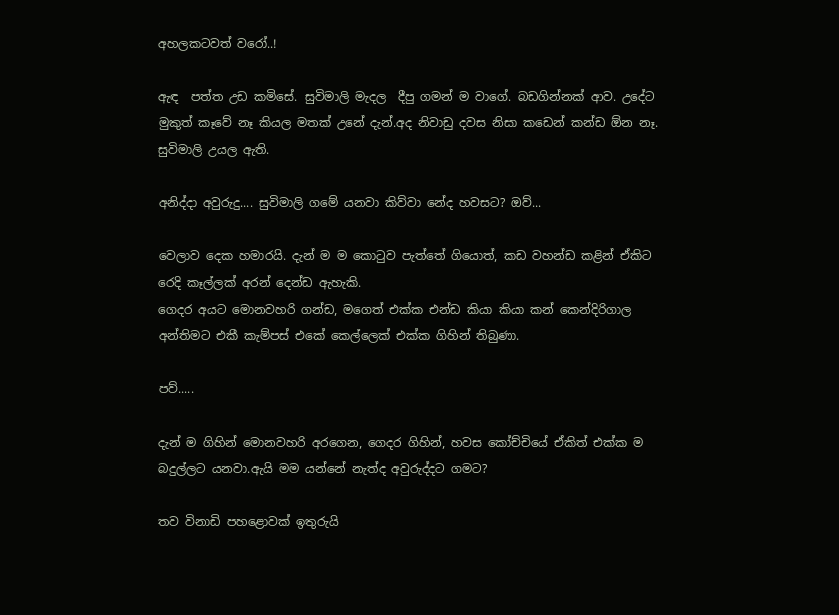අහලකටවත් වරෝ..!

ඇඳ  පත්ත උඩ කමිසේ. සුවිමාලි මැදල  දීපු ගමන් ම වාගේ. බඩගින්නක් ආව. උදේට මුකුත් කෑවේ නෑ කියල මතක් උනේ දැන්.අද නිවාඩු දවස නිසා කඩෙන් කන්ඩ ඕන නෑ. සුවිමාලි උයල ඇති.

අනිද්දා අවුරුදු.... සුවිමාලි ගමේ යනවා කිව්වා නේද හවසට? ඔව්...

වෙලාව දෙක හමාරයි. දැන් ම ම කොටුව පැත්තේ ගියොත්, කඩ වහන්ඩ කළින් ඒකිට රෙදි කෑල්ලක් අරන් දෙන්ඩ ඇහැකි.
ගෙදර අයට මොනවහරි ගන්ඩ, මගෙත් එක්ක එන්ඩ කියා කියා කන් කෙන්දිරිගාල අන්තිමට එකී කැම්පස් එකේ කෙල්ලෙක් එක්ක ගිහින් තිබුණා.

පව්.....

දැන් ම ගිහින් මොනවහරි අරගෙන, ගෙදර ගිහින්, හවස කෝච්චියේ ඒකිත් එක්ක ම බදුල්ලට යනවා.ඇයි මම යන්නේ නැත්ද අවුරුද්දට ගමට?

තව විනාඩි පහළොවක් ඉතුරුයි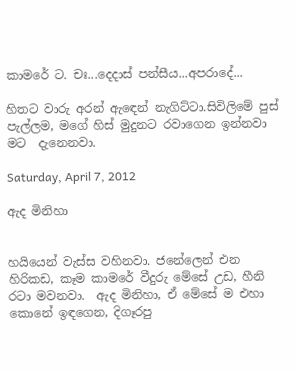කාමරේ ට. චඃ...දෙදාස් පන්සීය...අපරාදේ...

හිතට වාරු අරන් ඇඳෙන් නැගිට්ටා.සිවිලිමේ පුස් පැල්ලම, මගේ හිස් මුදුනට රවාගෙන ඉන්නවා මට  දැනෙනවා.

Saturday, April 7, 2012

ඇද මිනිහා


හයියෙන් වැස්ස වහිනවා. ජනේලෙන් එන හිරිකඩ, කෑම කාමරේ වීදුරු මේසේ උඩ, හීනි රටා මවනවා.  ඇද මිනිහා, ඒ මේසේ ම එහා කොනේ ඉඳගෙන, දිගෑරපු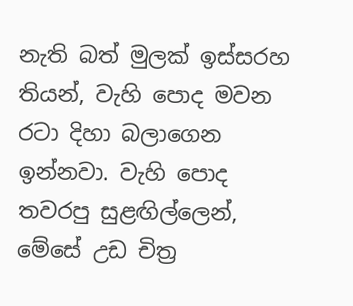නැති බත් මුලක් ඉස්සරහ තියන්, වැහි පොද මවන රටා දිහා බලාගෙන ඉන්නවා. වැහි පොද තවරපු සුළඟිල්ලෙන්, මේසේ උඩ චිත්‍ර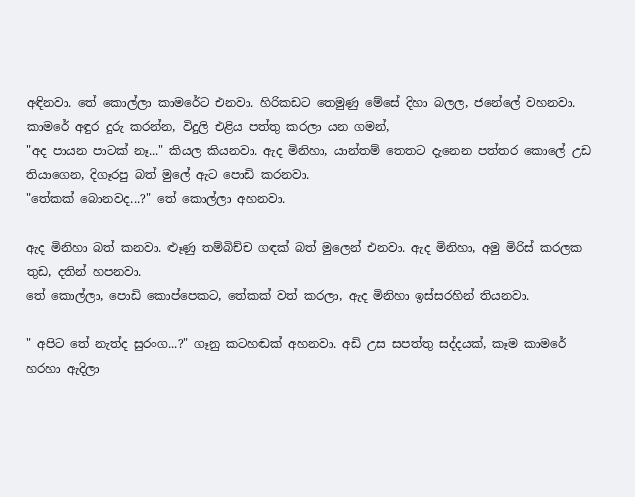අඳිනවා. තේ කොල්ලා කාමරේට එනවා. හිරිකඩට තෙමුණු මේසේ දිහා බලල, ජනේලේ වහනවා. කාමරේ අඳුර දුරු කරන්න, විදුලි එළිය පත්තු කරලා යන ගමන්,
"අද පායන පාටක් නෑ..." කියල කියනවා. ඇද මිනිහා, යාන්තම් තෙතට දැනෙන පත්තර කොලේ උඩ තියාගෙන, දිගෑරපු බත් මුලේ ඇට පොඩි කරනවා.
"තේකක් බොනවද...?" තේ කොල්ලා අහනවා.

ඇද මිනිහා බත් කනවා. ළූණු තම්බිච්ච ගඳක් බත් මුලෙන් එනවා. ඇද මිනිහා, අමු මිරිස් කරලක තුඩ, දතින් හපනවා.
තේ කොල්ලා, පොඩි කොප්පෙකට, තේකක් වත් කරලා, ඇද මිනිහා ඉස්සරහින් තියනවා.

" අපිට තේ නැත්ද සුරංග...?" ගෑනු කටහඬක් අහනවා. අඩි උස සපත්තු සද්දයක්, කෑම කාමරේ හරහා ඇදිලා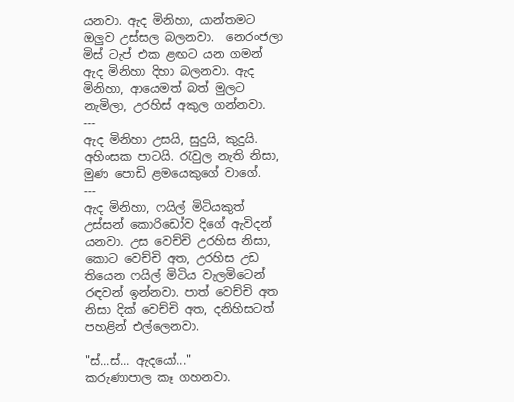යනවා. ඇද මිනිහා, යාන්තමට ඔලුව උස්සල බලනවා.  නෙරංජලා මිස් ටැප් එක ළඟට යන ගමන් ඇද මිනිහා දිහා බලනවා. ඇද මිනිහා, ආයෙමත් බත් මුලට නැමිලා, උරහිස් අකුල ගන්නවා.
---
ඇද මිනිහා උසයි, සුදුයි, කුදුයි.  අහිංසක පාටයි. රැවුල නැති නිසා, මුණ පොඩි ළමයෙකුගේ වාගේ.
---
ඇද මිනිහා, ෆයිල් මිටියකුත් උස්සන් කොරිඩෝව දිගේ ඇවිදන් යනවා. උස වෙච්චි උරහිස නිසා, කොට වෙච්චි අත, උරහිස උඩ තියෙන ෆයිල් මිටිය වැලමිටෙන් රඳවන් ඉන්නවා. පාත් වෙච්චි අත නිසා දික් වෙච්චි අත, දනිහිසටත් පහළින් එල්ලෙනවා.

"ස්...ස්... ඇදයෝ..."
කරුණාපාල කෑ ගහනවා.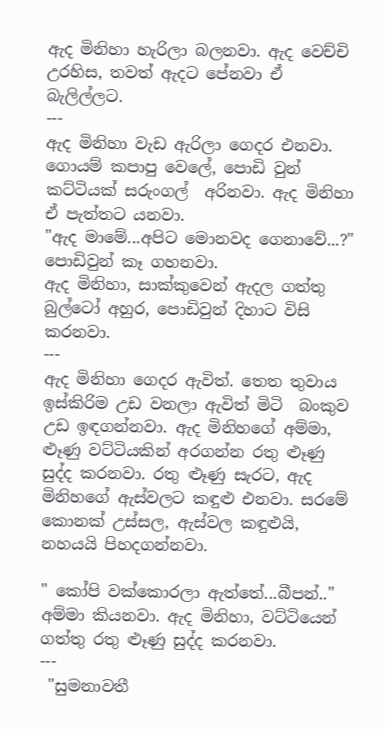ඇද මිනිහා හැරිලා බලනවා. ඇද වෙච්චි උරහිස, තවත් ඇදට පේනවා ඒ බැලිල්ලට.
---
ඇද මිනිහා වැඩ ඇරිලා ගෙදර එනවා. ගොයම් කපාපු වෙලේ, පොඩි වුන් කට්ටියක් සරුංගල්  අරිනවා. ඇද මිනිහා ඒ පැත්තට යනවා.
"ඇද මාමේ...අපිට මොනවද ගෙනාවේ...?" පොඩිවුන් කෑ ගහනවා.
ඇද මිනිහා, සාක්කුවෙන් ඇදල ගත්තු බුල්ටෝ අහුර, පොඩිවුන් දිහාට විසි කරනවා.
---
ඇද මිනිහා ගෙදර ඇවිත්. තෙත තුවාය ඉස්කිරිම උඩ වනලා ඇවිත් මිටි  බංකුව උඩ ඉඳගන්නවා. ඇද මිනිහගේ අම්මා, ළූණු වට්ටියකින් අරගන්න රතු ළූණු සුද්ද කරනවා. රතු ළූණු සැරට, ඇද මිනිහගේ ඇස්වලට කඳුළු එනවා. සරමේ කොනක් උස්සල, ඇස්වල කඳුළුයි, නහයයි පිහදගන්නවා.

" කෝපි වක්කොරලා ඇත්තේ...බීපන්.." අම්මා කියනවා. ඇද මිනිහා, වට්ටියෙන් ගත්තු රතු ළූණු සුද්ද කරනවා.
---
 "සුමනාවතී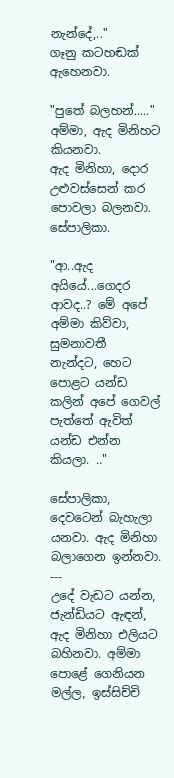නැන්දේ,.."
ගෑනු කටහඬක් ඇහෙනවා.

"පුතේ බලහන්....." අම්මා, ඇද මිනිහට කියනවා.
ඇද මිනිහා, දොර උළුවස්සෙන් කර පොවලා බලනවා.  සේපාලිකා.

"ආ..ඇද අයියේ...ගෙදර ආවද..? මේ අපේ අම්මා කිව්වා, සුමනාවතී  නැන්දට, හෙට පොළට යන්ඩ කලින් අපේ ගෙවල් පැත්තේ ඇවිත් යන්ඩ එන්න කියලා. .."

සේපාලිකා, දෙවටෙන් බැහැලා යනවා. ඇද මිනිහා බලාගෙන ඉන්නවා.
---
උදේ වැඩට යන්න, ජැන්ඩියට ඇඳන්, ඇද මිනිහා එලියට බහිනවා. අම්මා පොළේ ගෙනියන මල්ල, ඉස්සිච්චි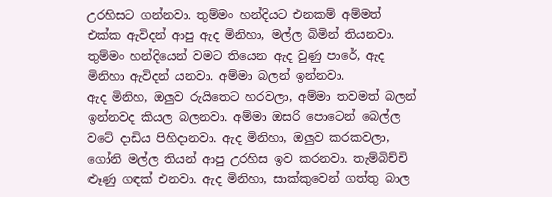උරහිසට ගන්නවා. තුම්මං හන්දියට එනකම් අම්මත් එක්ක ඇවිදන් ආපු ඇද මිනිහා, මල්ල බිමින් තියනවා.
තුම්මං හන්දියෙන් වමට තියෙන ඇද වුණු පාරේ, ඇද මිනිහා ඇවිදන් යනවා. අම්මා බලන් ඉන්නවා.
ඇද මිනිහ, ඔලුව රුයිතෙට හරවලා, අම්මා තවමත් බලන් ඉන්නවද කියල බලනවා. අම්මා ඔසරි පොටෙන් බෙල්ල වටේ දාඩිය පිහිදානවා. ඇද මිනිහා, ඔලුව කරකවලා, ගෝනි මල්ල තියන් ආපු උරහිස ඉව කරනවා. තැම්බිච්චි ළූණු ගඳක් එනවා. ඇද මිනිහා, සාක්කුවෙන් ගත්තු බාල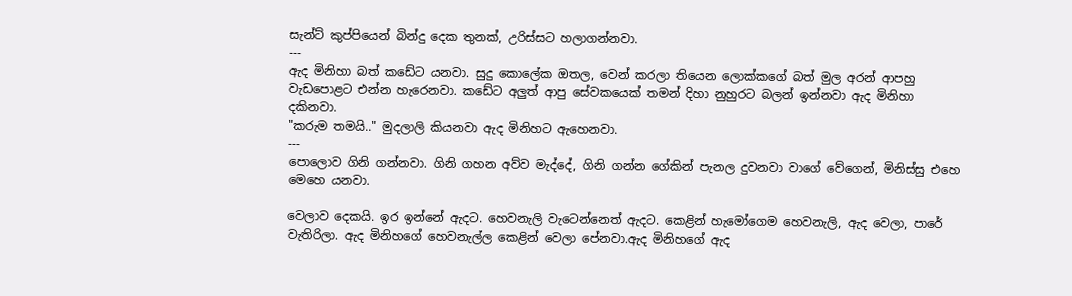සැන්ට් කුප්පියෙන් බින්දු දෙක තුනක්, උරිස්සට හලාගන්නවා.
---
ඇද මිනිහා බත් කඩේට යනවා. සුදු කොලේක ඔතල, වෙන් කරලා තියෙන ලොක්කගේ බත් මුල අරන් ආපහු වැඩපොළට එන්න හැරෙනවා. කඩේට අලුත් ආපු සේවකයෙක් තමන් දිහා නුහුරට බලන් ඉන්නවා ඇද මිනිහා දකිනවා.
"කරුම තමයි.." මුදලාලි කියනවා ඇද මිනිහට ඇහෙනවා.
---
පොලොව ගිනි ගන්නවා. ගිනි ගහන අව්ව මැද්දේ, ගිනි ගන්න ගේකින් පැනල දුවනවා වාගේ වේගෙන්, මිනිස්සු එහෙ මෙහෙ යනවා.

වෙලාව දෙකයි. ඉර ඉන්නේ ඇදට. හෙවනැලි වැටෙන්නෙත් ඇදට. කෙළින් හැමෝගෙම හෙවනැලි, ඇද වෙලා, පාරේ වැතිරිලා. ඇද මිනිහගේ හෙවනැල්ල කෙළින් වෙලා පේනවා.ඇද මිනිහගේ ඇද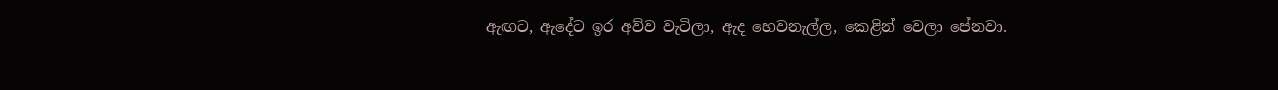ඇඟට, ඇදේට ඉර අව්ව වැටිලා, ඇද හෙවනැල්ල, කෙළින් වෙලා පේනවා.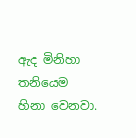ඇද මිනිහා තනියෙම හිනා වෙනවා.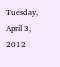Tuesday, April 3, 2012